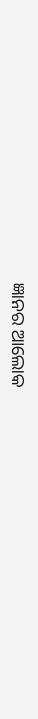ଜ୍ଞାନର ଆଲୋକ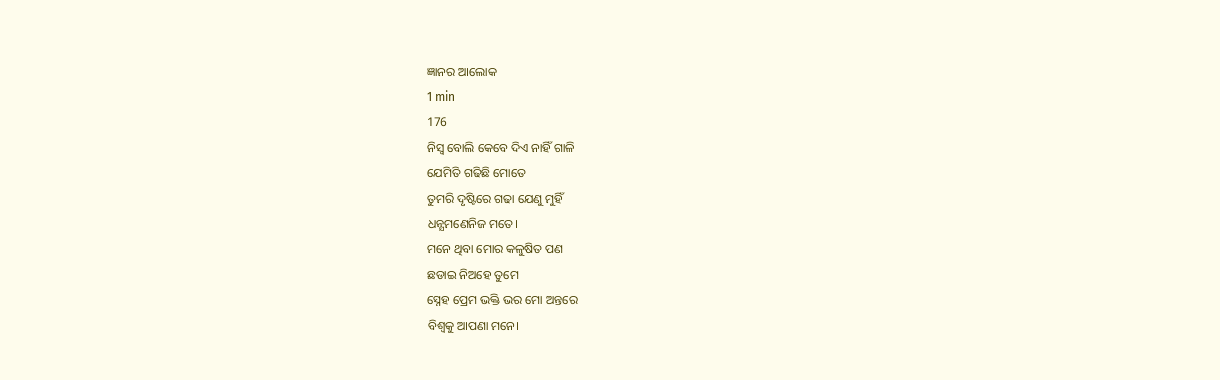ଜ୍ଞାନର ଆଲୋକ
1 min
176
ନିସ୍ବ ବୋଲି କେବେ ଦିଏ ନାହିଁ ଗାଳି
ଯେମିତି ଗଢିଛି ମୋତେ
ତୁମରି ଦୃଷ୍ଟିରେ ଗଢା ଯେଣୁ ମୁହିଁ
ଧନ୍ଯମଣେନିଜ ମତେ।
ମନେ ଥିବା ମୋର କଳୁଷିତ ପଣ
ଛଡାଇ ନିଅହେ ତୁମେ
ସ୍ନେହ ପ୍ରେମ ଭକ୍ତି ଭର ମୋ ଅନ୍ତରେ
ବିଶ୍ବକୁ ଆପଣା ମନେ।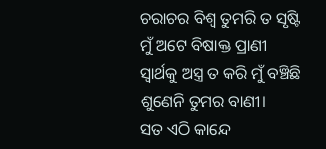ଚରାଚର ବିଶ୍ବ ତୁମରି ତ ସୃଷ୍ଟି
ମୁଁ ଅଟେ ବିଷାକ୍ତ ପ୍ରାଣୀ
ସ୍ବାର୍ଥକୁ ଅସ୍ତ୍ର ତ କରି ମୁଁ ବଞ୍ଚିଛି
ଶୁଣେନି ତୁମର ବାଣୀ।
ସତ ଏଠି କାନ୍ଦେ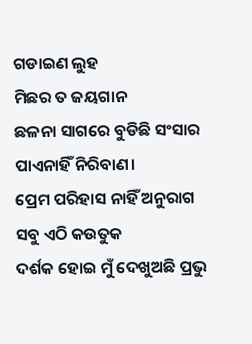ଗଡାଇଣ ଲୁହ
ମିଛର ତ ଜୟଗାନ
ଛଳନା ସାଗରେ ବୁଡିଛି ସଂସାର
ପାଏନାହିଁ ନିରିବାଣ।
ପ୍ରେମ ପରିହାସ ନାହିଁ ଅନୁରାଗ
ସବୁ ଏଠି କଉତୁକ
ଦର୍ଶକ ହୋଇ ମୁଁ ଦେଖୁଅଛି ପ୍ରଭୁ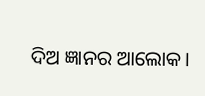ଦିଅ ଜ୍ଞାନର ଆଲୋକ।